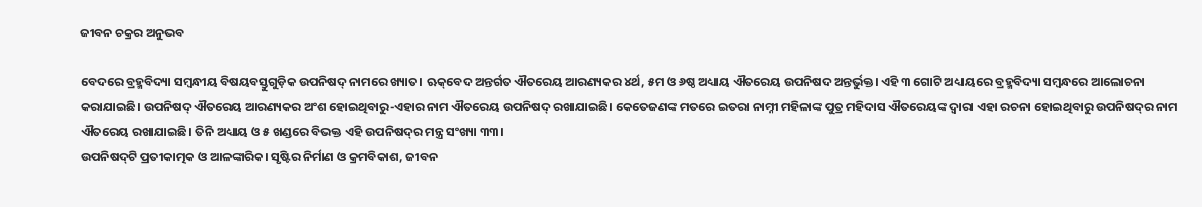ଜୀବନ ଚକ୍ରର ଅନୁଭବ

ବେଦରେ ବ୍ରହ୍ମବିଦ୍ୟା ସମ୍ବନ୍ଧୀୟ ବିଷୟବସ୍ତୁଗୁଡ଼ିକ ଉପନିଷଦ୍‌ ନାମରେ ଖ୍ୟାତ। ଋକ୍‌ବେଦ ଅନ୍ତର୍ଗତ ଐତରେୟ ଆରଣ୍ୟକର ୪ର୍ଥ, ୫ମ ଓ ୬ଷ୍ଠ ଅଧ୍ୟାୟ ଐତରେୟ ଉପନିଷଦ ଅନ୍ତର୍ଭୁକ୍ତ। ଏହି ୩ ଗୋଟି ଅଧ୍ୟାୟରେ ବ୍ରହ୍ମବିଦ୍ୟା ସମ୍ବନ୍ଧରେ ଆଲୋଚନା କରାଯାଇଛି। ଉପନିଷଦ୍‌ ଐତରେୟ ଆରଣ୍ୟକର ଅଂଶ ହୋଇଥିବାରୁ-ଏହାର ନାମ ଐତରେୟ ଉପନିଷଦ୍‌ ରଖାଯାଇଛି। କେତେଜଣଙ୍କ ମତରେ ଇତରା ନାମ୍ନୀ ମହିଳାଙ୍କ ପୁତ୍ର ମହିଦାସ ଐତରେୟଙ୍କ ଦ୍ୱାରା ଏହା ରଚନା ହୋଇଥିବାରୁ ଉପନିଷଦ୍‌ର ନାମ ଐତରେୟ ରଖାଯାଇଛି। ତିନି ଅଧ୍ୟାୟ ଓ ୫ ଖଣ୍ଡରେ ବିଭକ୍ତ ଏହି ଉପନିଷଦ୍‌ର ମନ୍ତ୍ର ସଂଖ୍ୟା ୩୩।
ଉପନିଷଦ୍‌ଟି ପ୍ରତୀକାତ୍ମକ ଓ ଆଳଙ୍କାରିକ। ସୃଷ୍ଟିର ନିର୍ମାଣ ଓ କ୍ରମବିକାଶ, ଜୀବନ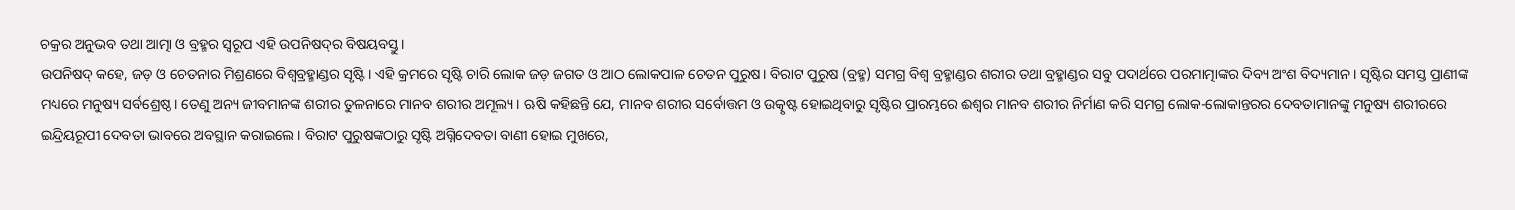ଚକ୍ରର ଅନୁଭବ ତଥା ଆତ୍ମା ଓ ବ୍ରହ୍ମର ସ୍ବରୂପ ଏହି ଉପନିଷଦ୍‌ର ବିଷୟବସ୍ତୁ।
ଉପନିଷଦ୍‌ କହେ, ଜଡ଼ ଓ ଚେତନାର ମିଶ୍ରଣରେ ବିଶ୍ୱବ୍ରହ୍ମାଣ୍ଡର ସୃଷ୍ଟି। ଏହି କ୍ରମରେ ସୃଷ୍ଟି ଚାରି ଲୋକ ଜଡ଼ ଜଗତ ଓ ଆଠ ଲୋକପାଳ ଚେତନ ପୁରୁଷ। ବିରାଟ ପୁରୁଷ (ବ୍ରହ୍ମ) ସମଗ୍ର ବିଶ୍ୱ ବ୍ରହ୍ମାଣ୍ଡର ଶରୀର ତଥା ବ୍ରହ୍ମାଣ୍ଡର ସବୁ ପଦାର୍ଥରେ ପରମାତ୍ମାଙ୍କର ଦିବ୍ୟ ଅଂଶ ବିଦ୍ୟମାନ। ସୃଷ୍ଟିର ସମସ୍ତ ପ୍ରାଣୀଙ୍କ ମଧ୍ୟରେ ମନୁଷ୍ୟ ସର୍ବଶ୍ରେଷ୍ଠ। ତେଣୁ ଅନ୍ୟ ଜୀବମାନଙ୍କ ଶରୀର ତୁଳନାରେ ମାନବ ଶରୀର ଅମୂଲ୍ୟ । ଋଷି କହିଛନ୍ତି ଯେ, ମାନବ ଶରୀର ସର୍ବୋତ୍ତମ ଓ ଉତ୍କୃଷ୍ଟ ହୋଇଥିବାରୁ ସୃଷ୍ଟିର ପ୍ରାରମ୍ଭରେ ଈଶ୍ୱର ମାନବ ଶରୀର ନିର୍ମାଣ କରି ସମଗ୍ର ଲୋକ-ଲୋକାନ୍ତରର ଦେବତାମାନଙ୍କୁ ମନୁଷ୍ୟ ଶରୀରରେ ଇନ୍ଦ୍ରିୟରୂପୀ ଦେବତା ଭାବରେ ଅବସ୍ଥାନ କରାଇଲେ। ବିରାଟ ପୁରୁଷଙ୍କଠାରୁ ସୃଷ୍ଟି ଅଗ୍ନିଦେବତା ବାଣୀ ହୋଇ ମୁଖରେ,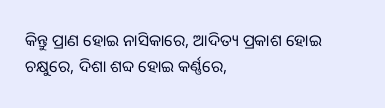କିନ୍ତୁ ପ୍ରାଣ ହୋଇ ନାସିକାରେ, ଆଦିତ୍ୟ ପ୍ରକାଶ ହୋଇ ଚକ୍ଷୁରେ, ଦିଶା ଶବ୍ଦ ହୋଇ କର୍ଣ୍ଣରେ,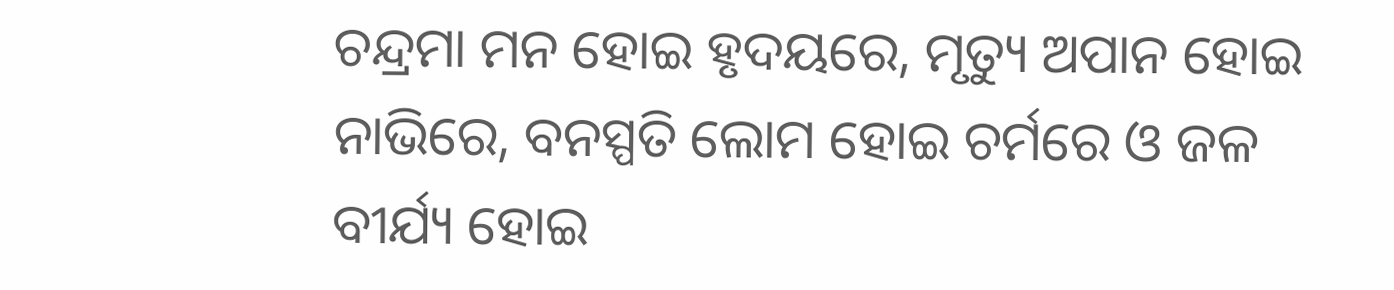ଚନ୍ଦ୍ରମା ମନ ହୋଇ ହୃଦୟରେ, ମୃତ୍ୟୁ ଅପାନ ହୋଇ ନାଭିରେ, ବନସ୍ପତି ଲୋମ ହୋଇ ଚର୍ମରେ ଓ ଜଳ ବୀର୍ଯ୍ୟ ହୋଇ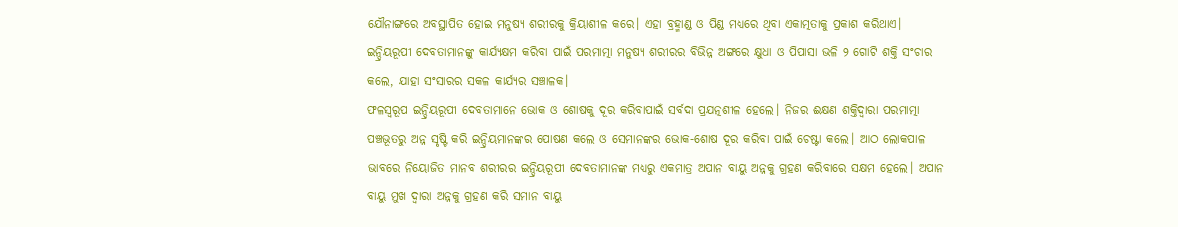ଯୌନାଙ୍ଗରେ ଅବସ୍ଥାପିତ ହୋଇ ମନୁଷ୍ୟ ଶରୀରକୁ କ୍ରିୟାଶୀଳ କରେ। ଏହା ବ୍ରହ୍ମାଣ୍ଡ ଓ ପିଣ୍ଡ ମଧ୍ୟରେ ଥିବା ଏକାତ୍ମତାକୁ ପ୍ରକାଶ କରିଥାଏ। ଇନ୍ଦ୍ରିୟରୂପୀ ଦେବତାମାନଙ୍କୁ କାର୍ଯ୍ୟକ୍ଷମ କରିବା ପାଇଁ ପରମାତ୍ମା ମନୁଷ୍ୟ ଶରୀରର ବିଭିନ୍ନ ଅଙ୍ଗରେ କ୍ଷୁଧା ଓ ପିପାସା ଭଳି ୨ ଗୋଟି ଶକ୍ତି ସଂଚାର କଲେ, ଯାହା ସଂସାରର ସକଳ କାର୍ଯ୍ୟର ସଞ୍ଚାଳକ।
ଫଳସ୍ବରୂପ ଇନ୍ଦ୍ରିୟରୂପୀ ଦେବତାମାନେ ଭୋକ ଓ ଶୋଷକୁ ଦୂର କରିବାପାଇଁ ସର୍ବଦା ପ୍ରଯତ୍ନଶୀଳ ହେଲେ। ନିଜର ଈକ୍ଷଣ ଶକ୍ତିଦ୍ୱାରା ପରମାତ୍ମା ପଞ୍ଚଭୂତରୁ ଅନ୍ନ ସୃଷ୍ଟି କରି ଇନ୍ଦ୍ରିୟମାନଙ୍କର ପୋଷଣ କଲେ ଓ ସେମାନଙ୍କର ଭୋକ-ଶୋଷ ଦୂର କରିବା ପାଇଁ ଚେଷ୍ଟା କଲେ। ଆଠ ଲୋକପାଳ ଭାବରେ ନିୟୋଜିତ ମାନବ ଶରୀରର ଇନ୍ଦ୍ରିୟରୂପୀ ଦେବତାମାନଙ୍କ ମଧ୍ୟରୁ ଏକମାତ୍ର ଅପାନ ବାୟୁ ଅନ୍ନକୁ ଗ୍ରହଣ କରିବାରେ ସକ୍ଷମ ହେଲେ। ଅପାନ ବାୟୁ ମୁଖ ଦ୍ୱାରା ଅନ୍ନକୁ ଗ୍ରହଣ କରି ସମାନ ବାୟୁ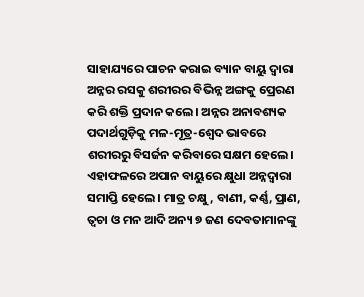ସାହାଯ୍ୟରେ ପାଚନ କରାଇ ବ୍ୟାନ ବାୟୁ ଦ୍ୱାରା ଅନ୍ନର ରସକୁ ଶରୀରର ବିଭିନ୍ନ ଅଙ୍ଗକୁ ପ୍ରେରଣ କରି ଶକ୍ତି ପ୍ରଦାନ କଲେ। ଅନ୍ନର ଅନାବଶ୍ୟକ ପଦାର୍ଥଗୁଡ଼ିକୁ ମଳ-ମୂତ୍ର-ଶ୍ୱେଦ ଭାବରେ ଶରୀରରୁ ବିସର୍ଜନ କରିବାରେ ସକ୍ଷମ ହେଲେ। ଏହାଫଳରେ ଅପାନ ବାୟୁରେ କ୍ଷୁଧା ଅନ୍ନଦ୍ୱାରା ସମାପ୍ତି ହେଲେ। ମାତ୍ର ଚକ୍ଷୁ, ବାଣୀ, କର୍ଣ୍ଣ, ପ୍ରାଣ, ତ୍ୱଚା ଓ ମନ ଆଦି ଅନ୍ୟ ୭ ଜଣ ଦେବତାମାନଙ୍କୁ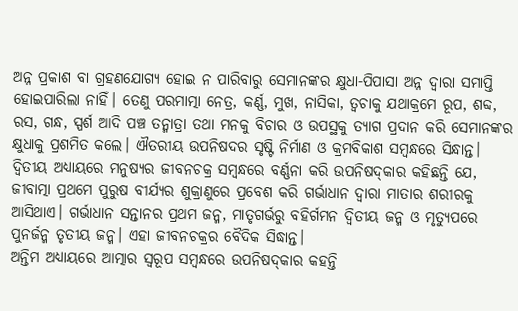ଅନ୍ନ ପ୍ରକାଶ ବା ଗ୍ରହଣଯୋଗ୍ୟ ହୋଇ ନ ପାରିବାରୁ ସେମାନଙ୍କର କ୍ଷୁଧା-ପିପାସା ଅନ୍ନ ଦ୍ୱାରା ସମାପ୍ତି ହୋଇପାରିଲା ନାହିଁ। ତେଣୁ ପରମାତ୍ମା ନେତ୍ର, କର୍ଣ୍ଣ, ମୁଖ, ନାସିକା, ତ୍ୱଚାକୁ ଯଥାକ୍ରମେ ରୂପ, ଶବ୍ଦ, ରସ, ଗନ୍ଧ, ସ୍ପର୍ଶ ଆଦି ପଞ୍ଚ ତନ୍ମାତ୍ରା ତଥା ମନକୁ ବିଚାର ଓ ଉପସ୍ଥକୁ ତ୍ୟାଗ ପ୍ରଦାନ କରି ସେମାନଙ୍କର କ୍ଷୁଧାକୁ ପ୍ରଶମିତ କଲେ। ଐତରୀୟ ଉପନିଷଦର ସୃଷ୍ଟି ନିର୍ମାଣ ଓ କ୍ରମବିକାଶ ସମ୍ବନ୍ଧରେ ସିନ୍ଧାନ୍ତ। ଦ୍ୱିତୀୟ ଅଧ୍ୟାୟରେ ମନୁଷ୍ୟର ଜୀବନଚକ୍ର ସମ୍ବନ୍ଧରେ ବର୍ଣ୍ଣନା କରି ଉପନିଷଦ୍‌କାର କହିଛନ୍ତି ଯେ, ଜୀବାତ୍ମା ପ୍ରଥମେ ପୁରୁଷ ବୀର୍ଯ୍ୟର ଶୁକ୍ରାଣୁରେ ପ୍ରବେଶ କରି ଗର୍ଭାଧାନ ଦ୍ୱାରା ମାତାର ଶରୀରକୁ ଆସିଥାଏ। ଗର୍ଭାଧାନ ସନ୍ତାନର ପ୍ରଥମ ଜନ୍ମ, ମାତୃଗର୍ଭରୁ ବହିର୍ଗମନ ଦ୍ୱିତୀୟ ଜନ୍ମ ଓ ମୃତ୍ୟୁପରେ ପୁନର୍ଜନ୍ମ ତୃତୀୟ ଜନ୍ମ। ଏହା ଜୀବନଚକ୍ରର ବୈଦିକ ସିଦ୍ଧାନ୍ତ।
ଅନ୍ତିମ ଅଧ୍ୟାୟରେ ଆତ୍ମାର ସ୍ବରୂପ ସମ୍ବନ୍ଧରେ ଉପନିଷଦ୍‌କାର କହନ୍ତି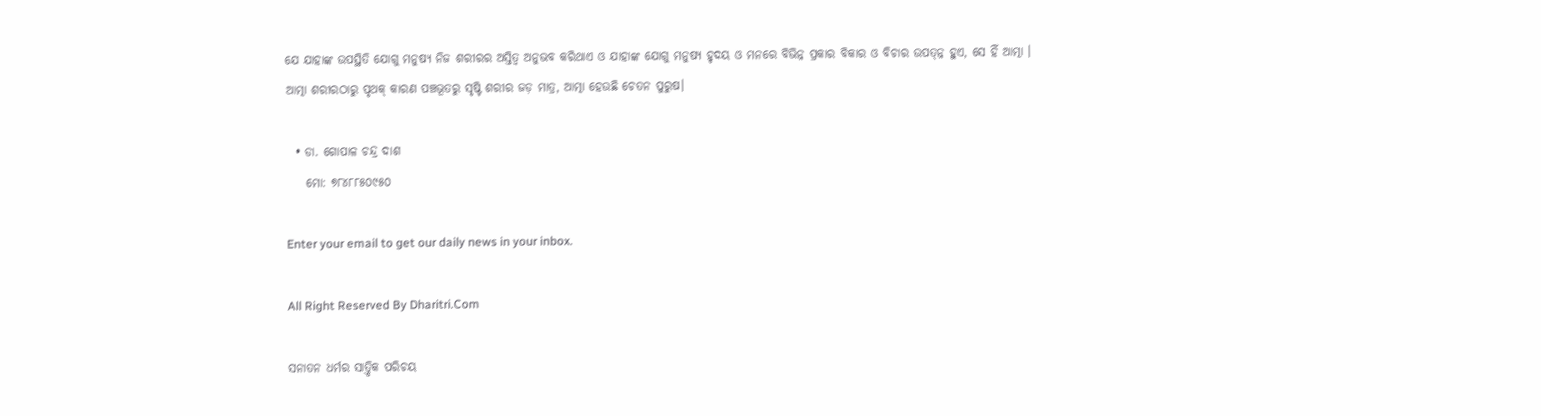ଯେ ଯାହାଙ୍କ ଉପସ୍ଥିତି ଯୋଗୁ ମନୁଷ୍ୟ ନିଜ ଶରୀରର ଅସ୍ତିତ୍ୱ ଅନୁଭବ କରିଥାଏ ଓ ଯାହାଙ୍କ ଯୋଗୁ ମନୁଷ୍ୟ ହୃଦୟ ଓ ମନରେ ବିଭିନ୍ନ ପ୍ରକାର ବିକାର ଓ ବିଚାର ଉପତ୍ନ୍ନ ହୁଏ, ସେ ହିଁ ଆତ୍ମା ।
ଆତ୍ମା ଶରୀରଠାରୁ ପୃଥକ୍‌ କାରଣ ପଞ୍ଚଭୂତରୁ ସୃଷ୍ଟି ଶରୀର ଜଡ଼ ମାତ୍ର, ଆତ୍ମା ହେଉଛି ଚେତନ ପୁରୁଷ।

  • ଡା. ଗୋପାଳ ଚନ୍ଦ୍ର ଦାଶ
    ମୋ: ୭୮୪୮୮୫୦୯୫୦

Enter your email to get our daily news in your inbox.

All Right Reserved By Dharitri.Com

ସନାତନ ଧର୍ମର ସାତ୍ତ୍ୱିକ ପରିଚୟ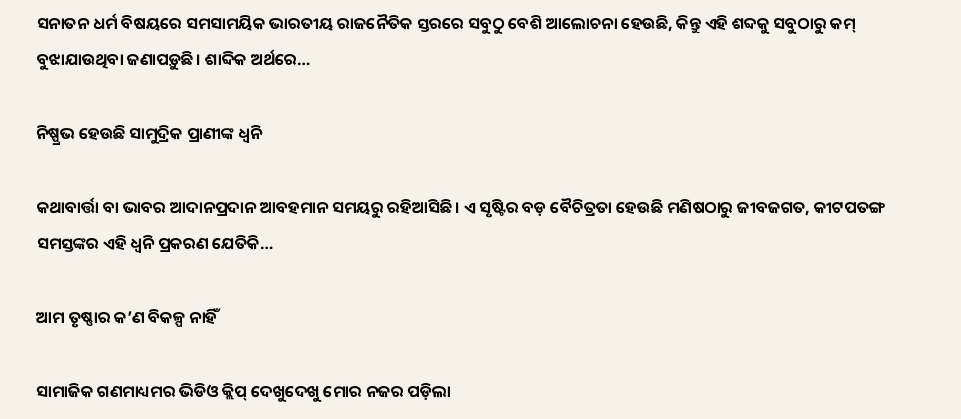ସନାତନ ଧର୍ମ ବିଷୟରେ ସମସାମୟିକ ଭାରତୀୟ ରାଜନୈତିକ ସ୍ତରରେ ସବୁଠୁ ବେଶି ଆଲୋଚନା ହେଉଛି, କିନ୍ତୁ ଏହି ଶବ୍ଦକୁ ସବୁଠାରୁ କମ୍‌ ବୁଝାଯାଉଥିବା ଜଣାପଡ଼ୁଛି। ଶାବ୍ଦିକ ଅର୍ଥରେ…

ନିଷ୍ପ୍ରଭ ହେଉଛି ସାମୁଦ୍ରିକ ପ୍ରାଣୀଙ୍କ ଧ୍ୱନି

କଥାବାର୍ତ୍ତା ବା ଭାବର ଆଦାନପ୍ରଦାନ ଆବହମାନ ସମୟରୁ ରହିଆସିଛି। ଏ ସୃଷ୍ଟିର ବଡ଼ ବୈଚିତ୍ରତା ହେଉଛି ମଣିଷଠାରୁ ଜୀବଜଗତ, କୀଟପତଙ୍ଗ ସମସ୍ତଙ୍କର ଏହି ଧ୍ୱନି ପ୍ରକରଣ ଯେତିକି…

ଆମ ତୃଷ୍ଣାର କ’ଣ ବିକଳ୍ପ ନାହିଁ

ସାମାଜିକ ଗଣମାଧ୍ୟମର ଭିଡିଓ କ୍ଲିପ୍‌ ଦେଖୁଦେଖୁ ମୋର ନଜର ପଡ଼ିଲା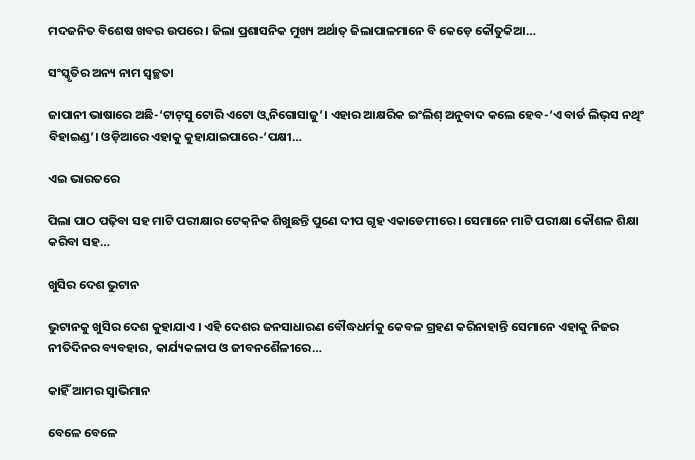ମଦଜନିତ ବିଶେଷ ଖବର ଉପରେ। ଜିଲା ପ୍ରଶାସନିକ ମୁଖ୍ୟ ଅର୍ଥାତ୍‌ ଜିଲାପାଳମାନେ ବି କେଡ଼େ କୌତୁକିଆ…

ସଂସ୍କୃତିର ଅନ୍ୟ ନାମ ସ୍ବଚ୍ଛତା

ଜାପାନୀ ଭାଷାରେ ଅଛି-‘ଟାଟ୍‌ସୁ ଟୋରି ଏଟୋ ଓ୍ବ ନିଗୋସାଜୁ’। ଏହାର ଆକ୍ଷରିକ ଇଂଲିଶ୍‌ ଅନୁବାଦ କଲେ ହେବ-‘ଏ ବାର୍ଡ ଲିଭ୍‌ସ ନଥିଂ ବିହାଇଣ୍ଡ’। ଓଡ଼ିଆରେ ଏହାକୁ କୁହାଯାଇପାରେ-‘ପକ୍ଷୀ…

ଏଇ ଭାରତରେ

ପିଲା ପାଠ ପଢ଼ିବା ସହ ମାଟି ପରୀକ୍ଷାର ଟେକ୍‌ନିକ ଶିଖୁଛନ୍ତି ପୁଣେ ଦୀପ ଗୃହ ଏକାଡେମୀରେ । ସେମାନେ ମାଟି ପରୀକ୍ଷା କୌଶଳ ଶିକ୍ଷା କରିବା ସହ…

ଖୁସିର ଦେଶ ଭୁଟାନ

ଭୁଟାନକୁ ଖୁସିର ଦେଶ କୁହାଯାଏ । ଏହି ଦେଶର ଜନସାଧାରଣ ବୌଦ୍ଧଧର୍ମକୁ କେବଳ ଗ୍ରହଣ କରିନାହାନ୍ତି ସେମାନେ ଏହାକୁ ନିଜର ନୀତିଦିନର ବ୍ୟବହାର, କାର୍ଯ୍ୟକଳାପ ଓ ଜୀବନଶୈଳୀରେ…

କାହିଁ ଆମର ସ୍ବାଭିମାନ

ବେଳେ ବେଳେ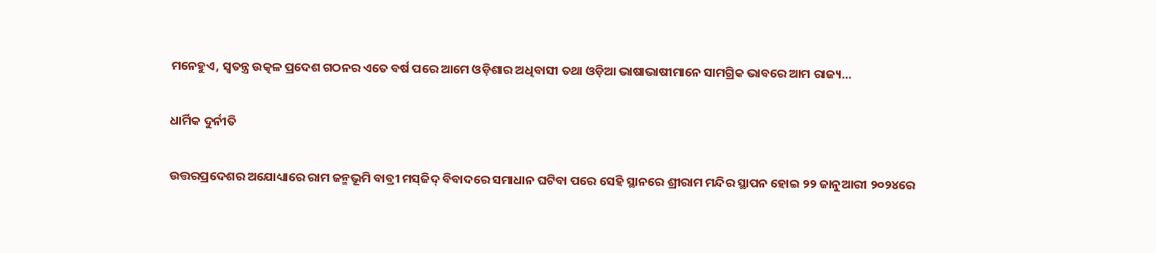ମନେହୁଏ, ସ୍ବତନ୍ତ୍ର ଉତ୍କଳ ପ୍ରଦେଶ ଗଠନର ଏତେ ବର୍ଷ ପରେ ଆମେ ଓଡ଼ିଶାର ଅଧିବାସୀ ତଥା ଓଡ଼ିଆ ଭାଷାଭାଷୀମାନେ ସାମଗ୍ରିକ ଭାବରେ ଆମ ରାଜ୍ୟ…

ଧାର୍ମିକ ଦୁର୍ନୀତି

ଉତ୍ତରପ୍ରଦେଶର ଅଯୋଧ୍ୟାରେ ରାମ ଜନ୍ମଭୂମି ବାବ୍ରୀ ମସ୍‌ଜିଦ୍‌ ବିବାଦରେ ସମାଧାନ ଘଟିବା ପରେ ସେହି ସ୍ଥାନରେ ଶ୍ରୀରାମ ମନ୍ଦିର ସ୍ଥାପନ ହୋଇ ୨୨ ଜାନୁଆରୀ ୨୦୨୪ରେ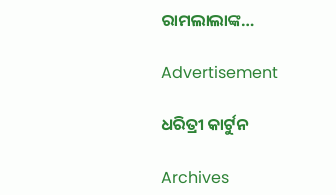ରାମଲାଲାଙ୍କ…

Advertisement

ଧରିତ୍ରୀ କାର୍ଟୁନ

Archives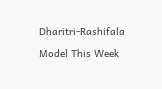Dharitri-Rashifala

Model This Week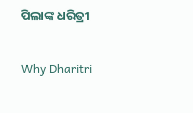ପିଲାଙ୍କ ଧରିତ୍ରୀ

Why Dharitri